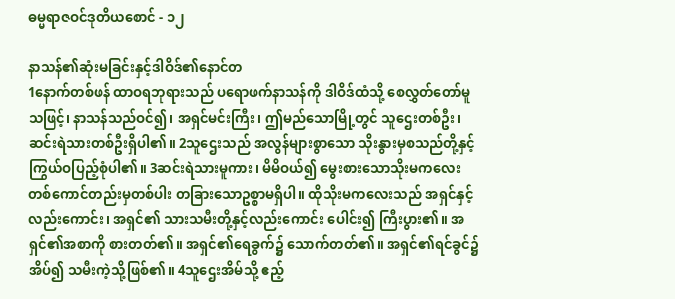ဓမ္မရာဇဝင်ဒုတိယစောင် - ၁၂

နာသန်၏ဆုံးမခြင်းနှင့်ဒါဝိဒ်၏နောင်တ
1နောက်တစ်ဖန် ထာဝရဘုရားသည် ပရောဖက်နာသန်ကို ဒါဝိဒ်ထံသို့ စေလွှတ်တော်မူသဖြင့်၊ နာသန်သည်ဝင်၍၊ အရှင်မင်းကြီး၊ ဤမည်သောမြို့တွင် သူဌေးတစ်ဦး၊ ဆင်းရဲသားတစ်ဦးရှိပါ၏။ 2သူဌေးသည် အလွန်များစွာသော သိုးနွားမှစသည်တို့နှင့် ကြွယ်ဝပြည့်စုံပါ၏။ 3ဆင်းရဲသားမူကား၊ မိမိဝယ်၍ မွေးစားသောသိုးမကလေး တစ်ကောင်တည်းမှတစ်ပါး တခြားသောဥစ္စာမရှိပါ။ ထိုသိုးမကလေးသည် အရှင်နှင့်လည်းကောင်း၊ အရှင်၏ သားသမီးတို့နှင့်လည်းကောင်း ပေါင်း၍ ကြီးပွား၏။ အရှင်၏အစာကို စားတတ်၏။ အရှင်၏ရေခွက်၌ သောက်တတ်၏။ အရှင်၏ရင်ခွင်၌အိပ်၍ သမီးကဲ့သို့ဖြစ်၏။ 4သူဌေးအိမ်သို့ ဧည့်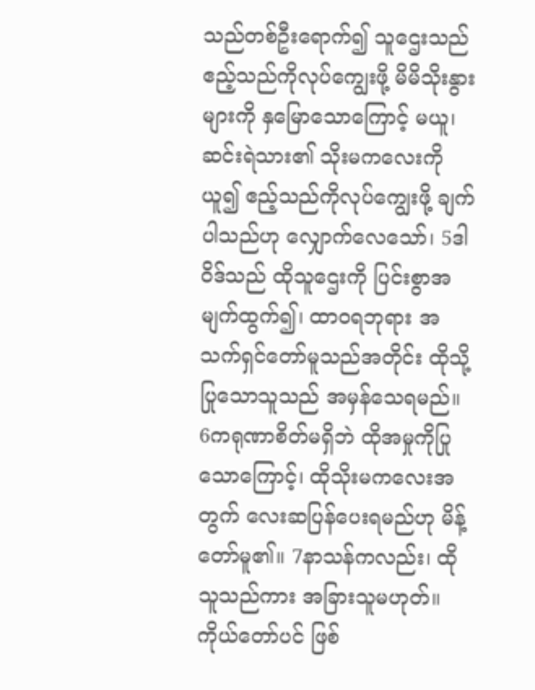သည်တစ်ဦးရောက်၍ သူဌေးသည် ဧည့်သည်ကိုလုပ်ကျွေးဖို့ မိမိသိုးနွားများကို နှမြောသောကြောင့် မယူ၊ ဆင်းရဲသား၏ သိုးမကလေးကိုယူ၍ ဧည့်သည်ကိုလုပ်ကျွေးဖို့ ချက်ပါသည်ဟု လျှောက်လေသော်၊ 5ဒါဝိဒ်သည် ထိုသူဌေးကို ပြင်းစွာအမျက်ထွက်၍၊ ထာဝရဘုရား အသက်ရှင်တော်မူသည်အတိုင်း ထိုသို့ပြုသောသူသည် အမှန်သေရမည်။ 6ကရုဏာစိတ်မရှိဘဲ ထိုအမှုကိုပြုသောကြောင့်၊ ထိုသိုးမကလေးအတွက် လေးဆပြန်ပေးရမည်ဟု မိန့်တော်မူ၏။ 7နာသန်ကလည်း၊ ထိုသူသည်ကား အခြားသူမဟုတ်။ ကိုယ်တော်ပင် ဖြစ်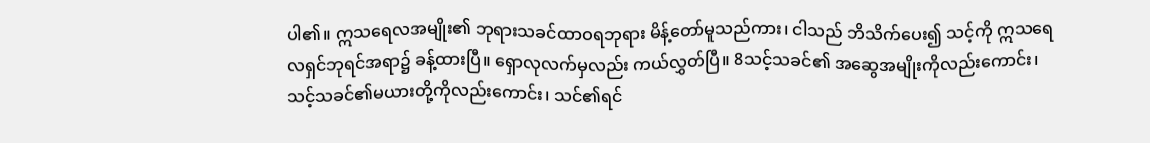ပါ၏။ ဣသရေလအမျိုး၏ ဘုရားသခင်ထာဝရဘုရား မိန့်တော်မူသည်ကား၊ ငါသည် ဘိသိက်ပေး၍ သင့်ကို ဣသရေလရှင်ဘုရင်အရာ၌ ခန့်ထားပြီ။ ရှောလုလက်မှလည်း ကယ်လွှတ်ပြီ။ 8သင့်သခင်၏ အဆွေအမျိုးကိုလည်းကောင်း၊ သင့်သခင်၏မယားတို့ကိုလည်းကောင်း၊ သင်၏ရင်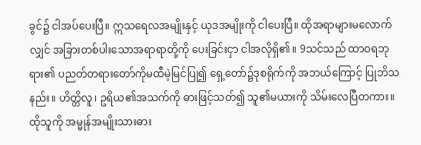ခွင်၌ ငါအပ်ပေးပြီ။ ဣသရေလအမျိုးနှင့် ယုဒအမျိုးကို ငါပေးပြီ။ ထိုအရာများမလောက်လျှင် အခြားတစ်ပါးသောအရာရာတို့ကို ပေးခြင်းငှာ ငါအလိုရှိ၏။ 9သင်သည် ထာဝရဘုရား၏ ပညတ်တရားတော်ကိုမထီမဲ့မြင်ပြု၍ ရှေ့တော်၌ဒုစရိုက်ကို အဘယ်ကြောင့် ပြုဘိသနည်း။ ဟိတ္တိလူ၊ ဥရိယ၏အသက်ကို ဓားဖြင့်သတ်၍ သူ၏မယားကို သိမ်းလေပြီတကား။ ထိုသူကို အမ္မုန်အမျိုးသားဓား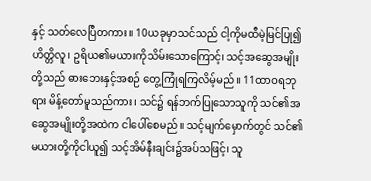နှင့် သတ်လေပြီတကား။ 10ယခုမှာသင်သည် ငါ့ကိုမထီမဲ့မြင်ပြု၍ ဟိတ္တိလူ၊ ဥရိယ၏မယားကိုသိမ်းသောကြောင့်၊ သင့်အဆွေအမျိုးတို့သည် ဓားဘေးနှင့်အစဉ် တွေ့ကြုံရကြလိမ့်မည်။ 11ထာဝရဘုရား မိန့်တော်မူသည်ကား၊ သင်၌ ရန်ဘက်ပြုသောသူကို သင်၏အဆွေအမျိုးတို့အထဲက ငါပေါ်စေမည်။ သင့်မျက်မှောက်တွင် သင်၏မယားတို့ကိုငါယူ၍ သင့်အိမ်နီးချင်း၌အပ်သဖြင့်၊ သူ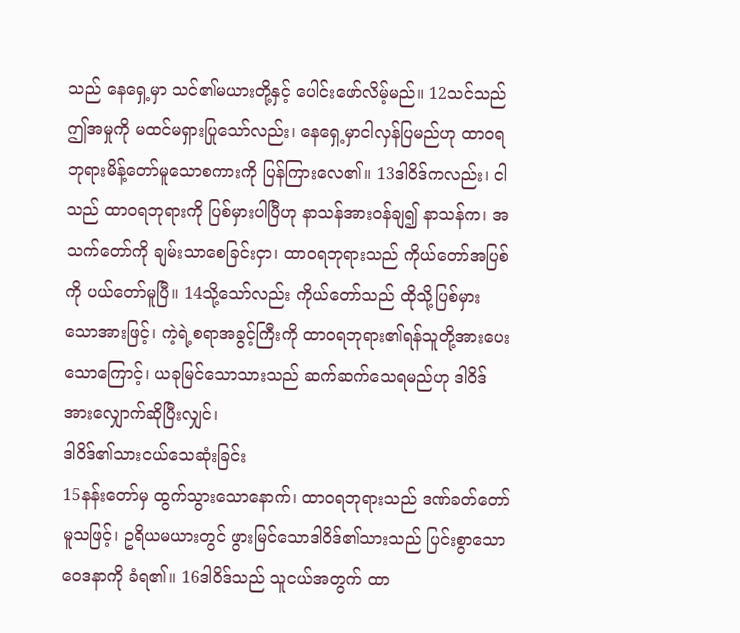သည် နေရှေ့မှာ သင်၏မယားတို့နှင့် ပေါင်းဖော်လိမ့်မည်။ 12သင်သည် ဤအမှုကို မထင်မရှားပြုသော်လည်း၊ နေရှေ့မှာငါလှန်ပြမည်ဟု ထာဝရဘုရားမိန့်တော်မူသောစကားကို ပြန်ကြားလေ၏။ 13ဒါဝိဒ်ကလည်း၊ ငါသည် ထာဝရဘုရားကို ပြစ်မှားပါပြီဟု နာသန်အားဝန်ချ၍ နာသန်က၊ အသက်တော်ကို ချမ်းသာစေခြင်းငှာ၊ ထာဝရဘုရားသည် ကိုယ်တော်အပြစ်ကို ပယ်တော်မူပြီ။ 14သို့သော်လည်း ကိုယ်တော်သည် ထိုသို့ပြစ်မှားသောအားဖြင့်၊ ကဲ့ရဲ့စရာအခွင့်ကြီးကို ထာဝရဘုရား၏ရန်သူတို့အားပေးသောကြောင့်၊ ယခုမြင်သောသားသည် ဆက်ဆက်သေရမည်ဟု ဒါဝိဒ်အားလျှောက်ဆိုပြီးလျှင်၊
ဒါဝိဒ်၏သားငယ်သေဆုံးခြင်း
15နန်းတော်မှ ထွက်သွားသောနောက်၊ ထာဝရဘုရားသည် ဒဏ်ခတ်တော်မူသဖြင့်၊ ဥရိယမယားတွင် ဖွားမြင်သောဒါဝိဒ်၏သားသည် ပြင်းစွာသောဝေဒနာကို ခံရ၏။ 16ဒါဝိဒ်သည် သူငယ်အတွက် ထာ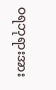ဝရဘုရားအား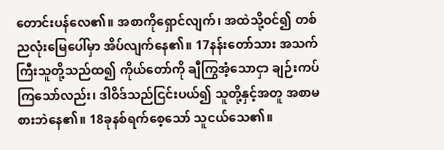တောင်းပန်လေ၏။ အစာကိုရှောင်လျက်၊ အထဲသို့ဝင်၍ တစ်ညလုံးမြေပေါ်မှာ အိပ်လျက်နေ၏။ 17နန်းတော်သား အသက်ကြီးသူတို့သည်ထ၍ ကိုယ်တော်ကို ချီကြွအံ့သောငှာ ချဉ်းကပ်ကြသော်လည်း၊ ဒါဝိဒ်သည်ငြင်းပယ်၍ သူတို့နှင့်အတူ အစာမစားဘဲနေ၏။ 18ခုနစ်ရက်စေ့သော် သူငယ်သေ၏။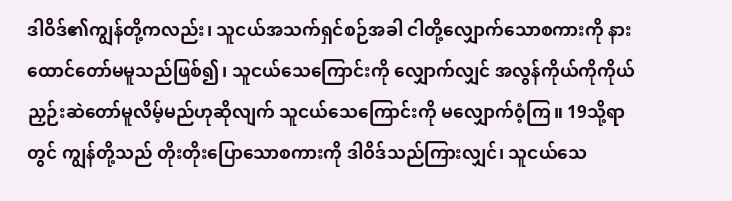ဒါဝိဒ်၏ကျွန်တို့ကလည်း၊ သူငယ်အသက်ရှင်စဉ်အခါ ငါတို့လျှောက်သောစကားကို နားထောင်တော်မမူသည်ဖြစ်၍၊ သူငယ်သေကြောင်းကို လျှောက်လျှင် အလွန်ကိုယ်ကိုကိုယ် ညှဉ်းဆဲတော်မူလိမ့်မည်ဟုဆိုလျက် သူငယ်သေကြောင်းကို မလျှောက်ဝံ့ကြ။ 19သို့ရာတွင် ကျွန်တို့သည် တိုးတိုးပြောသောစကားကို ဒါဝိဒ်သည်ကြားလျှင်၊ သူငယ်သေ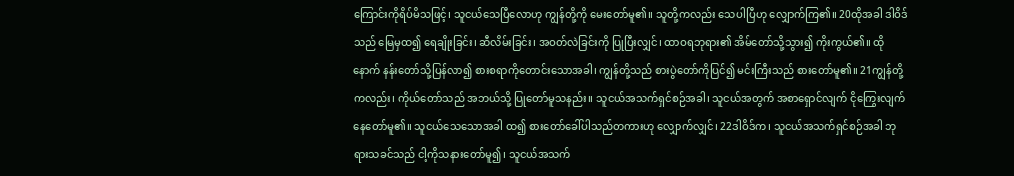ကြောင်းကိုရိပ်မိသဖြင့်၊ သူငယ်သေပြီလောဟု ကျွန်တို့ကို မေးတော်မူ၏။ သူတို့ကလည်း သေပါပြီဟု လျှောက်ကြ၏။ 20ထိုအခါ ဒါဝိဒ်သည် မြေမှထ၍ ရေချိုးခြင်း၊ ဆီလိမ်းခြင်း၊ အဝတ်လဲခြင်းကို ပြုပြီးလျှင်၊ ထာဝရဘုရား၏ အိမ်တော်သို့သွား၍ ကိုးကွယ်၏။ ထိုနောက် နန်းတော်သို့ပြန်လာ၍ စားစရာကိုတောင်းသောအခါ၊ ကျွန်တို့သည် စားပွဲတော်ကိုပြင်၍ မင်းကြီးသည် စားတော်မူ၏။ 21ကျွန်တို့ကလည်း၊ ကိုယ်တော်သည် အဘယ်သို့ ပြုတော်မူသနည်း။ သူငယ်အသက်ရှင်စဉ်အခါ၊ သူငယ်အတွက် အစာရှောင်လျက် ငိုကြွေးလျက် နေတော်မူ၏။ သူငယ်သေသောအခါ ထ၍ စားတော်ခေါ်ပါသည်တကားဟု လျှောက်လျှင်၊ 22ဒါဝိဒ်က၊ သူငယ်အသက်ရှင်စဉ်အခါ ဘုရားသခင်သည် ငါ့ကိုသနားတော်မူ၍၊ သူငယ်အသက်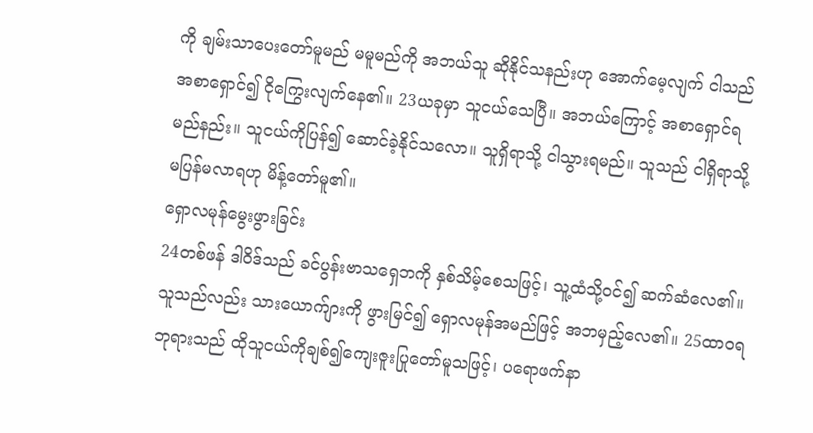ကို ချမ်းသာပေးတော်မူမည် မမူမည်ကို အဘယ်သူ ဆိုနိုင်သနည်းဟု အောက်မေ့လျက် ငါသည်အစာရှောင်၍ ငိုကြွေးလျက်နေ၏။ 23ယခုမှာ သူငယ်သေပြီ။ အဘယ်ကြောင့် အစာရှောင်ရမည်နည်း။ သူငယ်ကိုပြန်၍ ဆောင်ခဲ့နိုင်သလော။ သူရှိရာသို့ ငါသွားရမည်။ သူသည် ငါရှိရာသို့ မပြန်မလာရဟု မိန့်တော်မူ၏။
ရှောလမုန်မွေးဖွားခြင်း
24တစ်ဖန် ဒါဝိဒ်သည် ခင်ပွန်းဗာသရှေဘကို နှစ်သိမ့်စေသဖြင့်၊ သူ့ထံသို့ဝင်၍ ဆက်ဆံလေ၏။ သူသည်လည်း သားယောက်ျားကို ဖွားမြင်၍ ရှောလမုန်အမည်ဖြင့် အဘမှည့်လေ၏။ 25ထာဝရဘုရားသည် ထိုသူငယ်ကိုချစ်၍ကျေးဇူးပြုတော်မူသဖြင့်၊ ပရောဖက်နာ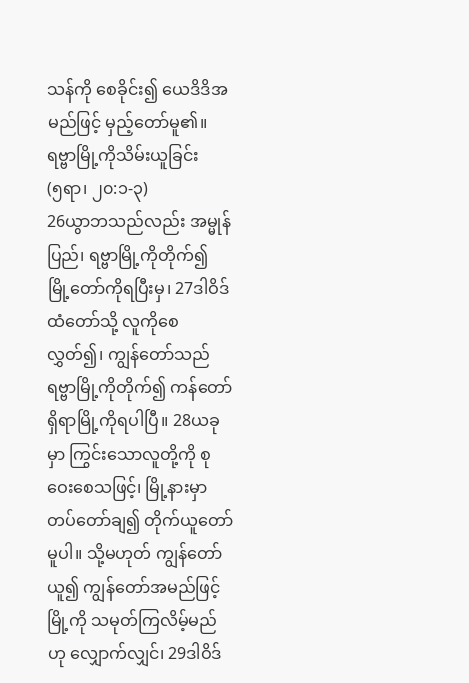သန်ကို စေခိုင်း၍ ယေဒိဒိအမည်ဖြင့် မှည့်တော်မူ၏။
ရဗ္ဗာမြို့ကိုသိမ်းယူခြင်း
(၅ရာ၊ ၂၀:၁-၃)
26ယွာဘသည်လည်း အမ္မုန်ပြည်၊ ရဗ္ဗာမြို့ကိုတိုက်၍ မြို့တော်ကိုရပြီးမှ၊ 27ဒါဝိဒ်ထံတော်သို့ လူကိုစေလွှတ်၍၊ ကျွန်တော်သည် ရဗ္ဗာမြို့ကိုတိုက်၍ ကန်တော်ရှိရာမြို့ကိုရပါပြီ။ 28ယခုမှာ ကြွင်းသောလူတို့ကို စုဝေးစေသဖြင့်၊ မြို့နားမှာ တပ်တော်ချ၍ တိုက်ယူတော်မူပါ။ သို့မဟုတ် ကျွန်တော်ယူ၍ ကျွန်တော်အမည်ဖြင့် မြို့ကို သမုတ်ကြလိမ့်မည်ဟု လျှောက်လျှင်၊ 29ဒါဝိဒ်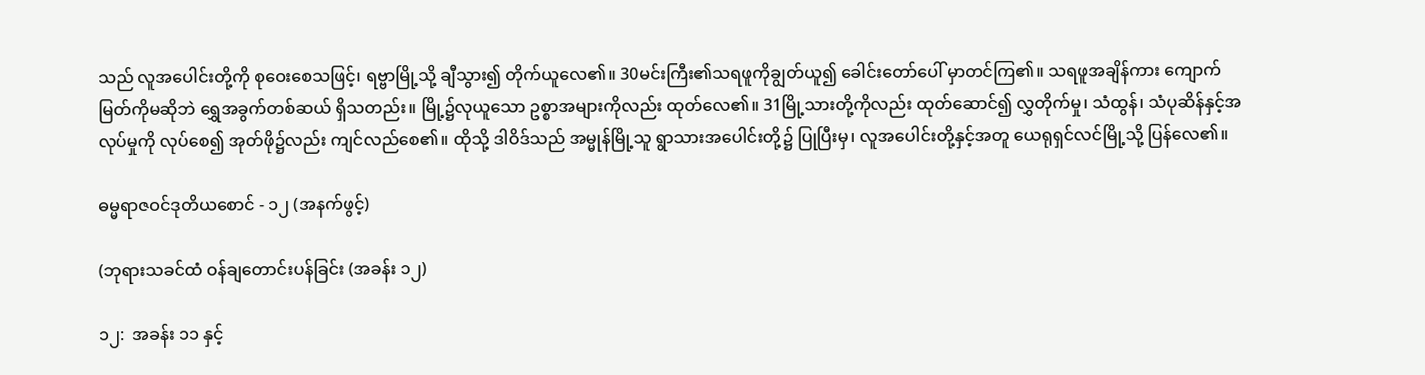သည် လူအပေါင်းတို့ကို စုဝေးစေသဖြင့်၊ ရဗ္ဗာမြို့သို့ ချီသွား၍ တိုက်ယူလေ၏။ 30မင်းကြီး၏သရဖူကိုချွတ်ယူ၍ ခေါင်းတော်ပေါ် မှာတင်ကြ၏။ သရဖူအချိန်ကား ကျောက်မြတ်ကိုမဆိုဘဲ ရွှေအခွက်တစ်ဆယ် ရှိသတည်း။ မြို့၌လုယူသော ဥစ္စာအများကိုလည်း ထုတ်လေ၏။ 31မြို့သားတို့ကိုလည်း ထုတ်ဆောင်၍ လွှတိုက်မှု၊ သံထွန်၊ သံပုဆိန်နှင့်အလုပ်မှုကို လုပ်စေ၍ အုတ်ဖို၌လည်း ကျင်လည်စေ၏။ ထိုသို့ ဒါဝိဒ်သည် အမ္မုန်မြို့သူ ရွာသားအပေါင်းတို့၌ ပြုပြီးမှ၊ လူအပေါင်းတို့နှင့်အတူ ယေရုရှင်လင်မြို့သို့ ပြန်လေ၏။

ဓမ္မရာဇဝင်ဒုတိယစောင် - ၁၂ (အနက်ဖွင့်)

(ဘုရားသခင်ထံ ဝန်ချတောင်းပန်ခြင်း (အခန်း ၁၂)

၁၂:  အခန်း ၁၁ နှင့်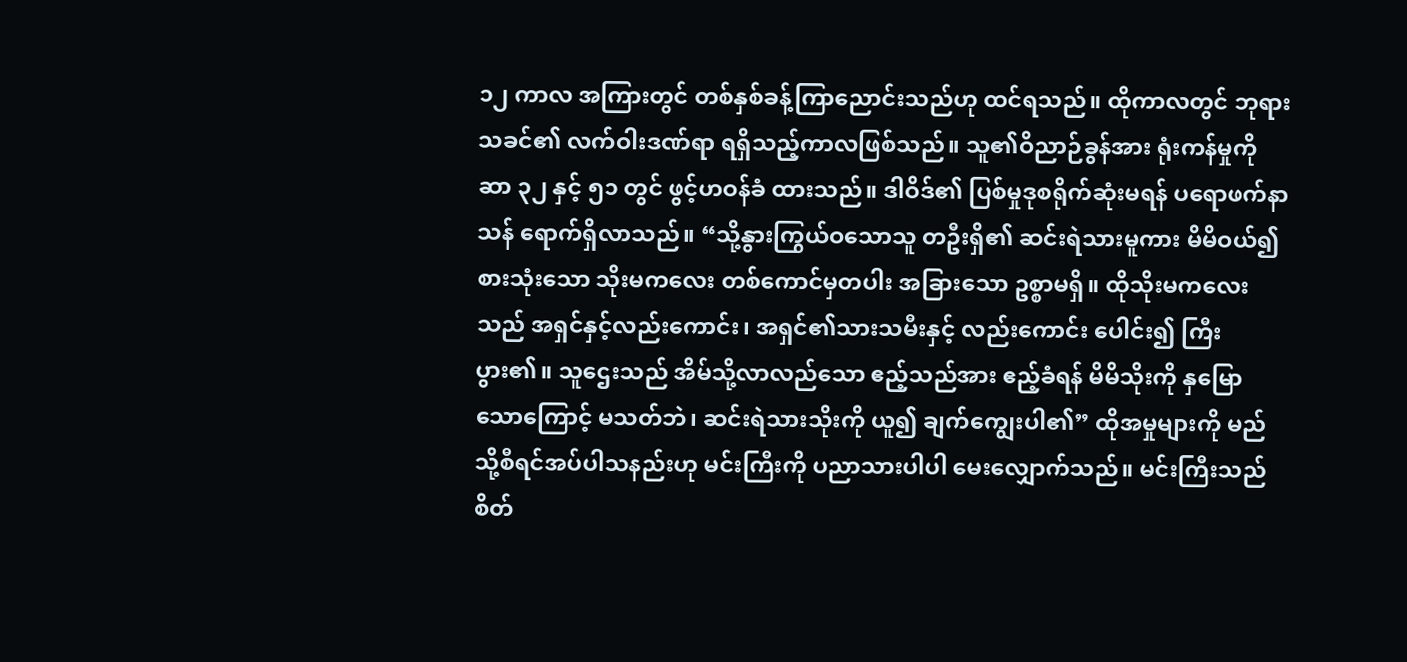၁၂ ကာလ အကြားတွင် တစ်နှစ်ခန့်ကြာညောင်းသည်ဟု ထင်ရသည်။ ထိုကာလတွင် ဘုရားသခင်၏ လက်ဝါးဒဏ်ရာ ရရှိသည့်ကာလဖြစ်သည်။ သူ၏ဝိညာဉ်ခွန်အား ရုံးကန်မှုကို ဆာ ၃၂ နှင့် ၅၁ တွင် ဖွင့်ဟဝန်ခံ ထားသည်။ ဒါဝိဒ်၏ ပြစ်မှုဒုစရိုက်ဆုံးမရန် ပရောဖက်နာသန် ရောက်ရှိလာသည်။ “သို့နွားကြွယ်ဝသောသူ တဦးရှိ၏ ဆင်းရဲသားမူကား မိမိဝယ်၍ စားသုံးသော သိုးမကလေး တစ်ကောင်မှတပါး အခြားသော ဥစ္စာမရှိ။ ထိုသိုးမကလေးသည် အရှင်နှင့်လည်းကောင်း၊ အရှင်၏သားသမီးနှင့် လည်းကောင်း ပေါင်း၍ ကြီးပွား၏။ သူဌေးသည် အိမ်သို့လာလည်သော ဧည့်သည်အား ဧည့်ခံရန် မိမိသိုးကို နှမြောသောကြောင့် မသတ်ဘဲ၊ ဆင်းရဲသားသိုးကို ယူ၍ ချက်ကျွေးပါ၏” ထိုအမှုများကို မည်သို့စီရင်အပ်ပါသနည်းဟု မင်းကြီးကို ပညာသားပါပါ မေးလျှောက်သည်။ မင်းကြီးသည် စိတ်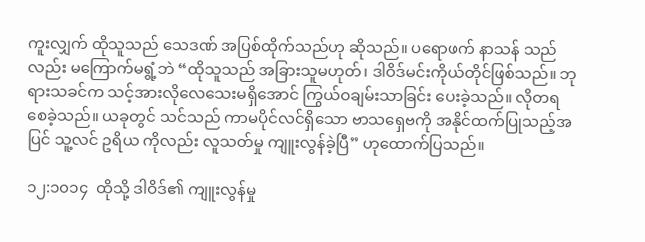ကူးလျှက် ထိုသူသည် သေဒဏ် အပြစ်ထိုက်သည်ဟု ဆိုသည်။ ပရောဖက် နာသန် သည်လည်း မကြောက်မရွံ့ဘဲ “ထိုသူသည် အခြားသူမဟုတ်၊ ဒါဝိဒ်မင်းကိုယ်တိုင်ဖြစ်သည်။ ဘုရားသခင်က သင့်အားလိုလေသေးမရှိအောင် ကြွယ်ဝချမ်းသာခြင်း ပေးခဲ့သည်။ လိုတရစေခဲ့သည်။ ယခုတွင် သင်သည် ကာမပိုင်လင်ရှိသော ဗာသရှေဗကို အနိုင်ထက်ပြုသည့်အပြင် သူ့လင် ဥရိယ ကိုလည်း လူသတ်မှု ကျူးလွန်ခဲ့ပြီ” ဟုထောက်ပြသည်။

၁၂:၁၀၁၄  ထိုသို့ ဒါဝိဒ်၏ ကျူးလွန်မှု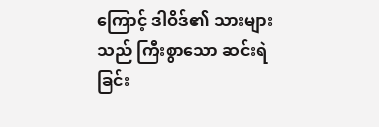ကြောင့် ဒါဝိဒ်၏ သားများသည် ကြီးစွာသော ဆင်းရဲခြင်း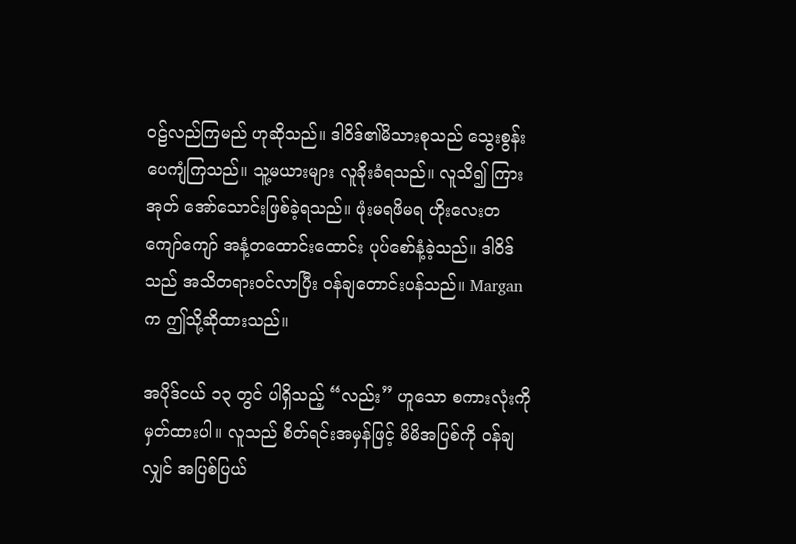ဝဠ်လည်ကြမည် ဟုဆိုသည်။ ဒါဝိဒ်၏မိသားစုသည် သွေးစွန်းပေကျံကြသည်။ သူ့မယားများ လူခိုးခံရသည်။ လူသိ၍ ကြားအုတ် အော်သောင်းဖြစ်ခဲ့ရသည်။ ဖုံးမရဖိမရ ဟိုးလေးတကျော်ကျော် အနံ့တထောင်းထောင်း ပုပ်စော်နံ့ခဲ့သည်။ ဒါဝိဒ်သည် အသိတရားဝင်လာပြီး ဝန်ချတောင်းပန်သည်။ Margan က ဤသို့ဆိုထားသည်။

အပိုဒ်ငယ် ၁၃ တွင် ပါရှိသည့် “လည်း” ဟူသော စကားလုံးကို မှတ်ထားပါ။ လူသည် စိတ်ရင်းအမှန်ဖြင့် မိမိအပြစ်ကို ဝန်ချလျှင် အပြစ်ပြယ်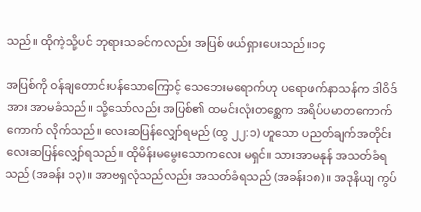သည်။ ထိုကဲ့သို့ပင် ဘုရားသခင်ကလည်း အပြစ် ဖယ်ရှားပေးသည်။၁၄

အပြစ်ကို ဝန်ချတောင်းပန်သောကြောင့် သေဘေးမရောက်ဟု ပရောဖက်နာသန်က ဒါဝိဒ်အား အာမခံသည်။ သို့သော်လည်း အပြစ်၏ ထမင်းလုံးတစ္ဆေက အရိပ်ပမာတကောက်ကောက် လိုက်သည်။ လေးဆပြန်လျှော်ရမည် (ထွ ၂၂:၁) ဟူသော ပညတ်ချက်အတိုင်း လေးဆပြန်လျှော်ရသည်။ ထိုမိန်းမမွေးသောကလေး မရှင်။ သားအာမနုန် အသတ်ခံရသည် (အခန်း ၁၃)။ အာဗရှလုံသည်လည်း အသတ်ခံရသည် (အခန်း၁၈)။ အဒုနိယျ ကွပ်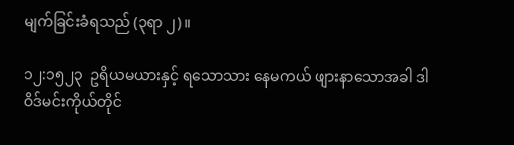မျက်ခြင်းခံရသည် (၃ရာ ၂)။

၁၂:၁၅၂၃  ဥရိယမယားနှင့် ရသောသား နေမကယ် ဖျားနာသောအခါ ဒါဝိဒ်မင်းကိုယ်တိုင်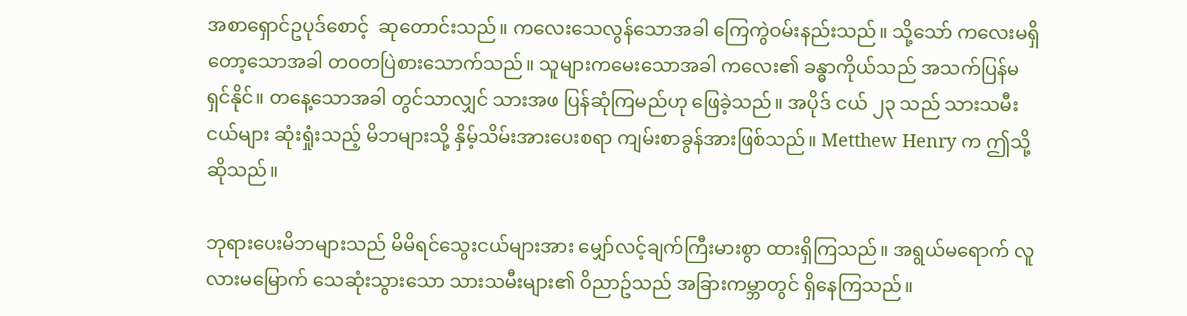အစာရှောင်ဥပုဒ်စောင့်  ဆုတောင်းသည်။ ကလေးသေလွန်သောအခါ ကြေကွဲဝမ်းနည်းသည်။ သို့သော် ကလေးမရှိတော့သောအခါ တဝတပြဲစားသောက်သည်။ သူများကမေးသောအခါ ကလေး၏ ခန္ဓာကိုယ်သည် အသက်ပြန်မရှင်နိုင်။ တနေ့သောအခါ တွင်သာလျှင် သားအဖ ပြန်ဆုံကြမည်ဟု ဖြေခဲ့သည်။ အပိုဒ် ငယ် ၂၃ သည် သားသမီးငယ်များ ဆုံးရှုံးသည့် မိဘများသို့ နှိမ့်သိမ်းအားပေးစရာ ကျမ်းစာခွန်အားဖြစ်သည်။ Metthew Henry က ဤသို့ဆိုသည်။

ဘုရားပေးမိဘများသည် မိမိရင်သွေးငယ်များအား မျှော်လင့်ချက်ကြီးမားစွာ ထားရှိကြသည်။ အရွယ်မရောက် လူလားမမြောက် သေဆုံးသွားသော သားသမီးများ၏ ဝိညာဥ်သည် အခြားကမ္ဘာတွင် ရှိနေကြသည်။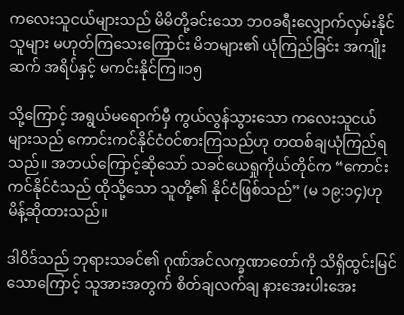ကလေးသူငယ်များသည် မိမိတို့ခင်းသော ဘဝခရီးလျှောက်လှမ်းနိုင်သူများ မဟုတ်ကြသေးကြောင်း မိဘများ၏ ယုံကြည်ခြင်း အကျိုးဆက် အရိပ်နှင့် မကင်းနိုင်ကြ။၁၅

သို့ကြောင့် အရွယ်မရောက်မှီ ကွယ်လွန်သွားသော ကလေးသူငယ်များသည် ကောင်းကင်နိုင်ငံဝင်စားကြသည်ဟု တထစ်ချယုံကြည်ရသည်။ အဘယ်ကြောင့်ဆိုသော် သခင်ယေရှုကိုယ်တိုင်က “ကောင်းကင်နိုင်ငံသည် ထိုသို့သော သူတို့၏ နိုင်ငံဖြစ်သည်” (မ ၁၉:၁၄)ဟု မိန့်ဆိုထားသည်။

ဒါဝိဒ်သည် ဘုရားသခင်၏ ဂုဏ်အင်လက္ခဏာတော်ကို သိရှိထွင်းမြင်သောကြောင့် သူအားအတွက် စိတ်ချလက်ချ နားအေးပါးအေး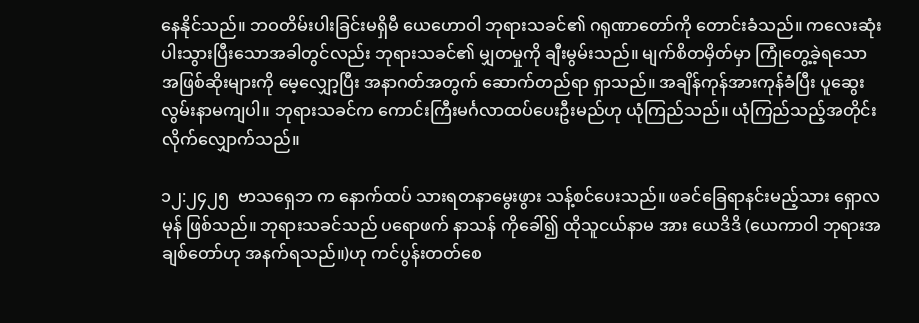နေနိုင်သည်။ ဘဝတိမ်းပါးခြင်းမရှိမီ ယေဟောဝါ ဘုရားသခင်၏ ဂရုဏာတော်ကို တောင်းခံသည်။ ကလေးဆုံးပါးသွားပြီးသောအခါတွင်လည်း ဘုရားသခင်၏ မျှတမှုကို ချီးမွမ်းသည်။ မျက်စိတမှိတ်မှာ ကြုံတွေ့ခဲ့ရသော အဖြစ်ဆိုးများကို မေ့လျှော့ပြီး အနာဂတ်အတွက် ဆောက်တည်ရာ ရှာသည်။ အချိန်ကုန်အားကုန်ခံပြီး ပူဆွေးလွမ်းနာမကျပါ။ ဘုရားသခင်က ကောင်းကြီးမင်္ဂလာထပ်ပေးဦးမည်ဟု ယုံကြည်သည်။ ယုံကြည်သည့်အတိုင်း လိုက်လျှောက်သည်။

၁၂:၂၄၂၅  ဗာသရှေဘ က နောက်ထပ် သားရတနာမွေးဖွား သန့်စင်ပေးသည်။ ဖခင်ခြေရာနင်းမည့်သား ရှောလမုန် ဖြစ်သည်။ ဘုရားသခင်သည် ပရောဖက် နာသန် ကိုခေါ်၍ ထိုသူငယ်နာမ အား ယေဒိဒိ (ယေကာဝါ ဘုရားအချစ်တော်ဟု အနက်ရသည်။)ဟု ကင်ပွန်းတတ်စေ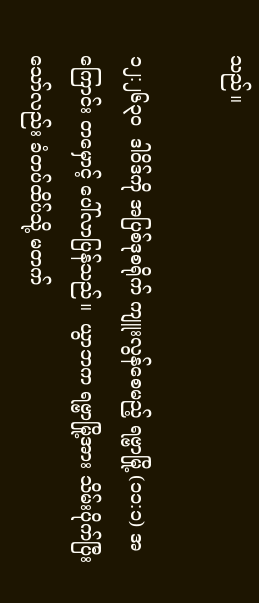သည်။

၁၂:၂၆၃၀  ဒါဝိဒ်ကို အပြစ်ဒုစရိုက် ကျူးလွန်စေမည့် ရဗ္ဗာမြို့ (၁၁:၁) အကြောင်း တမှောင့် ပေါ်လာပြန်သည်။  ယွာဘက ရဗ္ဗာမြို့အား သိမ်းပိုက်ပြီးသော်လည်း ခံတပ်ထိပ်သို့ မတက်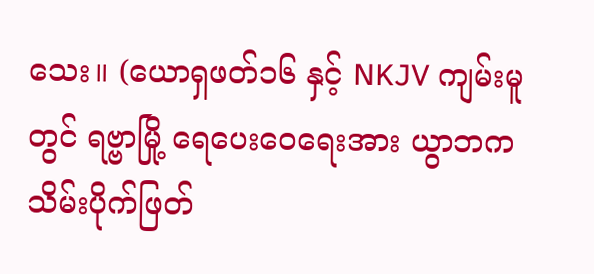သေး။ (ယောရှဖတ်၁၆ နှင့် NKJV ကျမ်းမူတွင် ရဗ္ဗာမြို့ ရေပေးဝေရေးအား ယွာဘက သိမ်းပိုက်ဖြတ်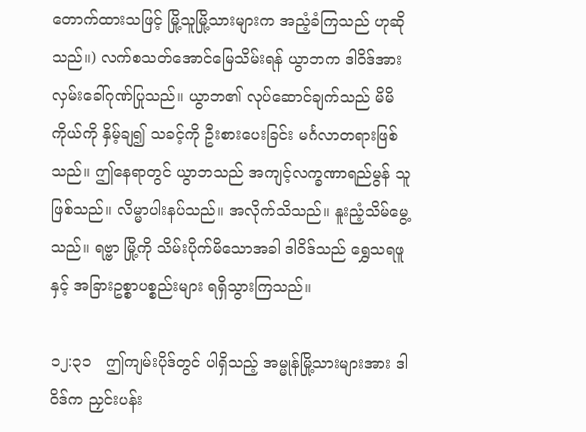တောက်ထားသဖြင့် မြို့သူမြို့သားများက အညံ့ခံကြသည် ဟုဆိုသည်။) လက်စသတ်အောင်မြေသိမ်းရန် ယွာဘက ဒါဝိဒ်အား လှမ်းခေါ်ဂုဏ်ပြုသည်။ ယွာဘ၏ လုပ်ဆောင်ချက်သည် မိမိကိုယ်ကို နှိမ့်ချ၍ သခင့်ကို ဦးစားပေးခြင်း မင်္ဂလာတရားဖြစ်သည်။ ဤနေရာတွင် ယွာဘသည် အကျင့်လက္ခဏာရည်မွန် သူဖြစ်သည်။ လိမ္မာပါးနပ်သည်။ အလိုက်သိသည်။ နူးညံ့သိမ်မွေ့သည်။ ရဗ္ဗာ မြို့ကို သိမ်းပိုက်မိသောအခါ ဒါဝိဒ်သည် ရွှေသရဖူ နှင့် အခြားဥစ္စာပစ္စည်းများ ရရှိသွားကြသည်။

၁၂:၃၁   ဤကျမ်းပိုဒ်တွင် ပါရှိသည့် အမ္မုန်မြို့သားများအား ဒါဝိဒ်က ညှင်းပန်း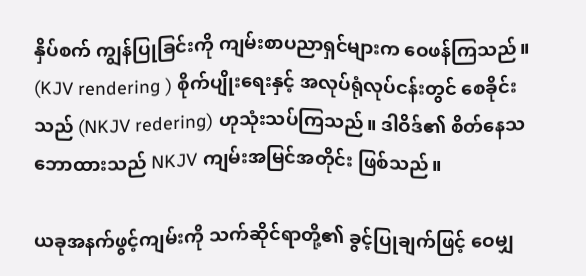နှိပ်စက် ကျွန်ပြုခြင်းကို ကျမ်းစာပညာရှင်များက ဝေဖန်ကြသည်။ (KJV rendering ) စိုက်ပျိုးရေးနှင့် အလုပ်ရုံလုပ်ငန်းတွင် စေခိုင်းသည် (NKJV redering) ဟုသုံးသပ်ကြသည်။ ဒါဝိဒ်၏ စိတ်နေသဘောထားသည် NKJV ကျမ်းအမြင်အတိုင်း ဖြစ်သည်။

ယခုအနက်ဖွင့်ကျမ်းကို သက်ဆိုင်ရာတို့၏ ခွင့်ပြုချက်ဖြင့် ဝေမျှ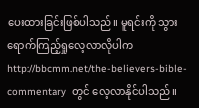ပေးထားခြင်းဖြစ်ပါသည်။ မူရင်းကို သွားရောက်ကြည့်ရှုလေ့လာလိုပါက  http://bbcmm.net/the-believers-bible-commentary  တွင် လေ့လာနိုင်ပါသည်။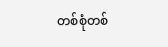တစ်စုံတစ်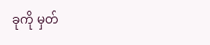ခုကို မှတ်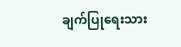ချက်ပြုရေးသား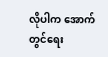လိုပါက အောက်တွင်ရေး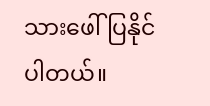သားဖေါ်ပြနိုင်ပါတယ်။